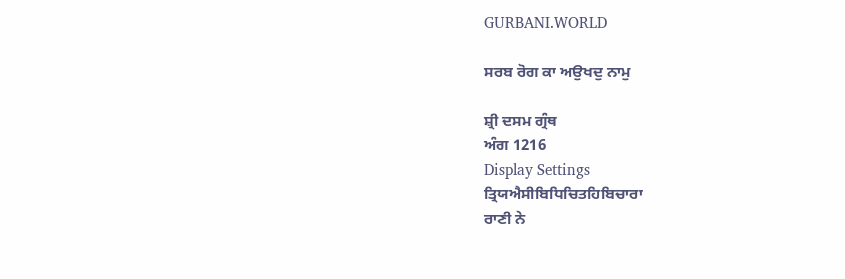GURBANI.WORLD

ਸਰਬ ਰੋਗ ਕਾ ਅਉਖਦੁ ਨਾਮੁ

ਸ਼੍ਰੀ ਦਸਮ ਗ੍ਰੰਥ
ਅੰਗ 1216
Display Settings
ਤ੍ਰਿਯਐਸੀਬਿਧਿਚਿਤਹਿਬਿਚਾਰਾ
ਰਾਣੀ ਨੇ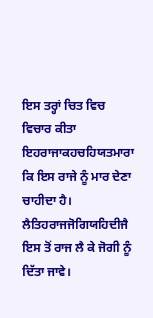ਇਸ ਤਰ੍ਹਾਂ ਚਿਤ ਵਿਚ ਵਿਚਾਰ ਕੀਤਾ
ਇਹਰਾਜਾਕਹਚਹਿਯਤਮਾਰਾ
ਕਿ ਇਸ ਰਾਜੇ ਨੂੰ ਮਾਰ ਦੇਣਾ ਚਾਹੀਦਾ ਹੈ।
ਲੈਤਿਹਰਾਜਜੋਗਿਯਹਿਦੀਜੈ
ਇਸ ਤੋਂ ਰਾਜ ਲੈ ਕੇ ਜੋਗੀ ਨੂੰ ਦਿੱਤਾ ਜਾਵੇ।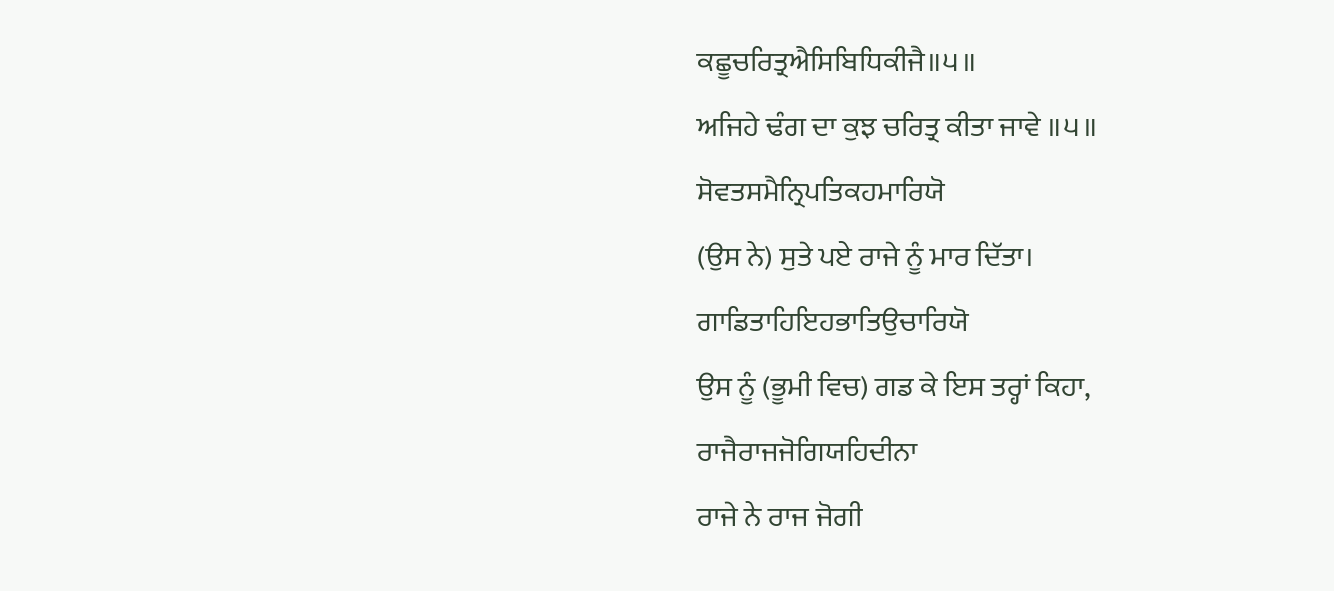ਕਛੂਚਰਿਤ੍ਰਐਸਿਬਿਧਿਕੀਜੈ॥੫॥
ਅਜਿਹੇ ਢੰਗ ਦਾ ਕੁਝ ਚਰਿਤ੍ਰ ਕੀਤਾ ਜਾਵੇ ॥੫॥
ਸੋਵਤਸਮੈਨ੍ਰਿਪਤਿਕਹਮਾਰਿਯੋ
(ਉਸ ਨੇ) ਸੁਤੇ ਪਏ ਰਾਜੇ ਨੂੰ ਮਾਰ ਦਿੱਤਾ।
ਗਾਡਿਤਾਹਿਇਹਭਾਤਿਉਚਾਰਿਯੋ
ਉਸ ਨੂੰ (ਭੂਮੀ ਵਿਚ) ਗਡ ਕੇ ਇਸ ਤਰ੍ਹਾਂ ਕਿਹਾ,
ਰਾਜੈਰਾਜਜੋਗਿਯਹਿਦੀਨਾ
ਰਾਜੇ ਨੇ ਰਾਜ ਜੋਗੀ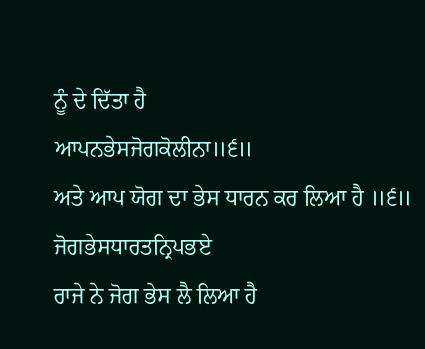ਨੂੰ ਦੇ ਦਿੱਤਾ ਹੈ
ਆਪਨਭੇਸਜੋਗਕੋਲੀਨਾ॥੬॥
ਅਤੇ ਆਪ ਯੋਗ ਦਾ ਭੇਸ ਧਾਰਨ ਕਰ ਲਿਆ ਹੈ ॥੬॥
ਜੋਗਭੇਸਧਾਰਤਨ੍ਰਿਪਭਏ
ਰਾਜੇ ਨੇ ਜੋਗ ਭੇਸ ਲੈ ਲਿਆ ਹੈ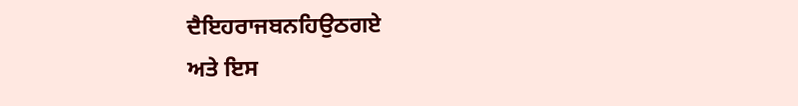ਦੈਇਹਰਾਜਬਨਹਿਉਠਗਏ
ਅਤੇ ਇਸ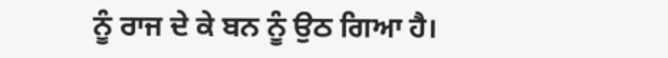ਨੂੰ ਰਾਜ ਦੇ ਕੇ ਬਨ ਨੂੰ ਉਠ ਗਿਆ ਹੈ।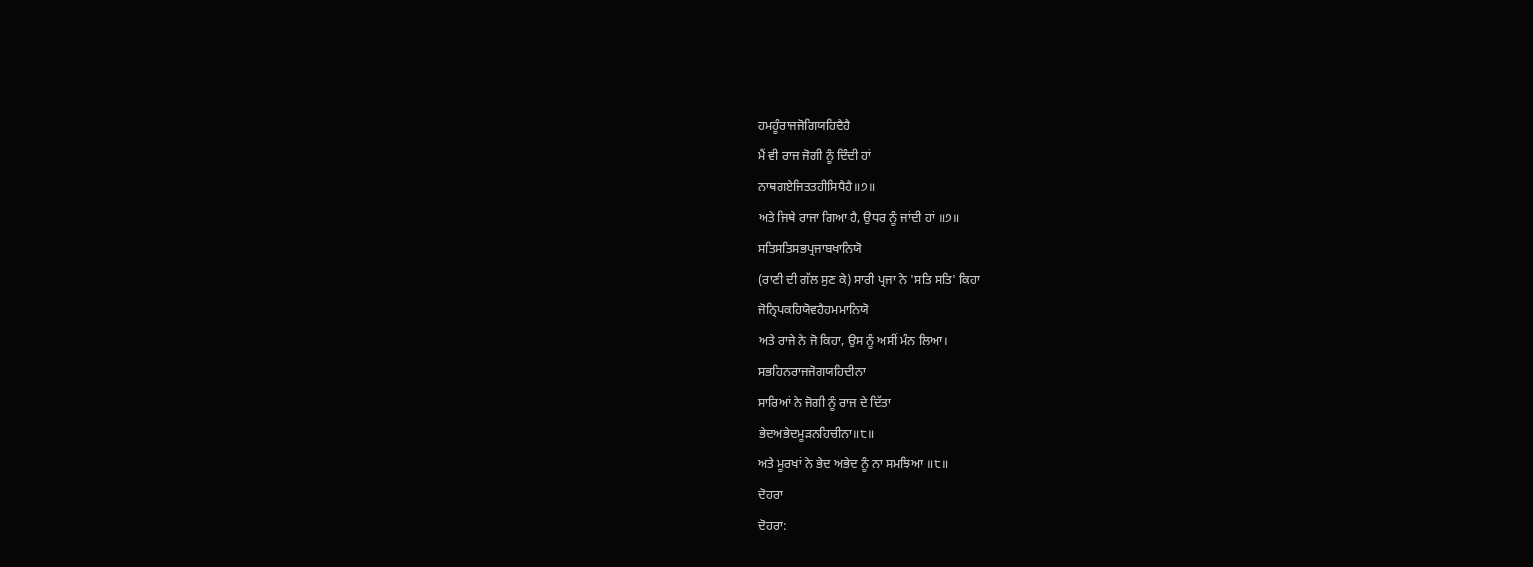ਹਮਹੂੰਰਾਜਜੋਗਿਯਹਿਦੈਹੈ
ਮੈਂ ਵੀ ਰਾਜ ਜੋਗੀ ਨੂੰ ਦਿੰਦੀ ਹਾਂ
ਨਾਥਗਏਜਿਤਤਹੀਸਿਧੈਹੈ॥੭॥
ਅਤੇ ਜਿਥੇ ਰਾਜਾ ਗਿਆ ਹੈ, ਉਧਰ ਨੂੰ ਜਾਂਦੀ ਹਾਂ ॥੭॥
ਸਤਿਸਤਿਸਭਪ੍ਰਜਾਬਖਾਨਿਯੋ
(ਰਾਣੀ ਦੀ ਗੱਲ ਸੁਣ ਕੇ) ਸਾਰੀ ਪ੍ਰਜਾ ਨੇ 'ਸਤਿ ਸਤਿ' ਕਿਹਾ
ਜੋਨ੍ਰਿਪਕਹਿਯੋਵਹੈਹਮਮਾਨਿਯੋ
ਅਤੇ ਰਾਜੇ ਨੇ ਜੋ ਕਿਹਾ, ਉਸ ਨੂੰ ਅਸੀਂ ਮੰਨ ਲਿਆ।
ਸਭਹਿਨਰਾਜਜੋਗਯਹਿਦੀਨਾ
ਸਾਰਿਆਂ ਨੇ ਜੋਗੀ ਨੂੰ ਰਾਜ ਦੇ ਦਿੱਤਾ
ਭੇਦਅਭੇਦਮੂੜਨਹਿਚੀਨਾ॥੮॥
ਅਤੇ ਮੂਰਖਾਂ ਨੇ ਭੇਦ ਅਭੇਦ ਨੂੰ ਨਾ ਸਮਝਿਆ ॥੮॥
ਦੋਹਰਾ
ਦੋਹਰਾ: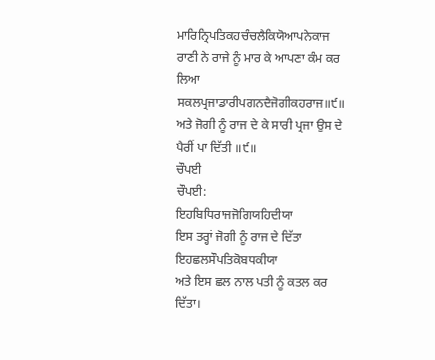ਮਾਰਿਨ੍ਰਿਪਤਿਕਹਚੰਚਲੈਕਿਯੋਆਪਨੇਕਾਜ
ਰਾਣੀ ਨੇ ਰਾਜੇ ਨੂੰ ਮਾਰ ਕੇ ਆਪਣਾ ਕੰਮ ਕਰ ਲਿਆ
ਸਕਲਪ੍ਰਜਾਡਾਰੀਪਗਨਦੈਜੋਗੀਕਹਰਾਜ॥੯॥
ਅਤੇ ਜੋਗੀ ਨੂੰ ਰਾਜ ਦੇ ਕੇ ਸਾਰੀ ਪ੍ਰਜਾ ਉਸ ਦੇ ਪੈਰੀਂ ਪਾ ਦਿੱਤੀ ॥੯॥
ਚੌਪਈ
ਚੌਪਈ:
ਇਹਬਿਧਿਰਾਜਜੋਗਿਯਹਿਦੀਯਾ
ਇਸ ਤਰ੍ਹਾਂ ਜੋਗੀ ਨੂੰ ਰਾਜ ਦੇ ਦਿੱਤਾ
ਇਹਛਲਸੌਪਤਿਕੋਬਧਕੀਯਾ
ਅਤੇ ਇਸ ਛਲ ਨਾਲ ਪਤੀ ਨੂੰ ਕਤਲ ਕਰ ਦਿੱਤਾ।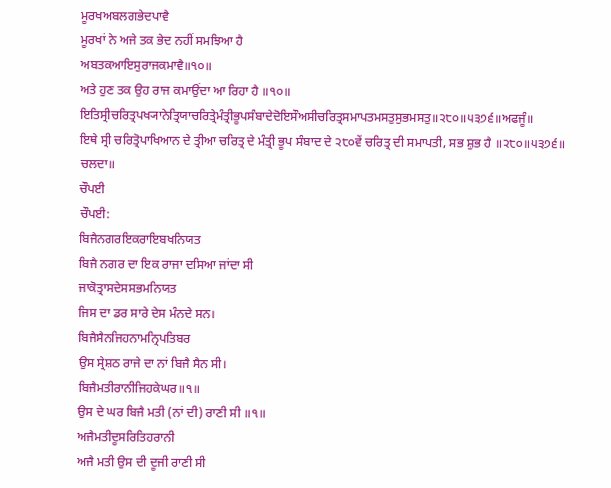ਮੂਰਖਅਬਲਗਭੇਦਪਾਵੈ
ਮੂਰਖਾਂ ਨੇ ਅਜੇ ਤਕ ਭੇਦ ਨਹੀਂ ਸਮਝਿਆ ਹੈ
ਅਬਤਕਆਇਸੁਰਾਜਕਮਾਵੈ॥੧੦॥
ਅਤੇ ਹੁਣ ਤਕ ਉਹ ਰਾਜ ਕਮਾਉਂਦਾ ਆ ਰਿਹਾ ਹੈ ॥੧੦॥
ਇਤਿਸ੍ਰੀਚਰਿਤ੍ਰਪਖ੍ਯਾਨੇਤ੍ਰਿਯਾਚਰਿਤ੍ਰੇਮੰਤ੍ਰੀਭੂਪਸੰਬਾਦੇਦੋਇਸੌਅਸੀਚਰਿਤ੍ਰਸਮਾਪਤਮਸਤੁਸੁਭਮਸਤੁ॥੨੮੦॥੫੩੭੬॥ਅਫਜੂੰ॥
ਇਥੇ ਸ੍ਰੀ ਚਰਿਤ੍ਰੋਪਾਖਿਆਨ ਦੇ ਤ੍ਰੀਆ ਚਰਿਤ੍ਰ ਦੇ ਮੰਤ੍ਰੀ ਭੂਪ ਸੰਬਾਦ ਦੇ ੨੮੦ਵੇਂ ਚਰਿਤ੍ਰ ਦੀ ਸਮਾਪਤੀ, ਸਭ ਸ਼ੁਭ ਹੈ ॥੨੮੦॥੫੩੭੬॥ ਚਲਦਾ॥
ਚੌਪਈ
ਚੌਪਈ:
ਬਿਜੈਨਗਰਇਕਰਾਇਬਖਨਿਯਤ
ਬਿਜੈ ਨਗਰ ਦਾ ਇਕ ਰਾਜਾ ਦਸਿਆ ਜਾਂਦਾ ਸੀ
ਜਾਕੋਤ੍ਰਾਸਦੇਸਸਭਮਨਿਯਤ
ਜਿਸ ਦਾ ਡਰ ਸਾਰੇ ਦੇਸ ਮੰਨਦੇ ਸਨ।
ਬਿਜੈਸੈਨਜਿਹਨਾਮਨ੍ਰਿਪਤਿਬਰ
ਉਸ ਸ੍ਰੇਸ਼ਠ ਰਾਜੇ ਦਾ ਨਾਂ ਬਿਜੈ ਸੈਨ ਸੀ।
ਬਿਜੈਮਤੀਰਾਨੀਜਿਹਕੇਘਰ॥੧॥
ਉਸ ਦੇ ਘਰ ਬਿਜੈ ਮਤੀ (ਨਾਂ ਦੀ) ਰਾਣੀ ਸੀ ॥੧॥
ਅਜੈਮਤੀਦੂਸਰਿਤਿਹਰਾਨੀ
ਅਜੈ ਮਤੀ ਉਸ ਦੀ ਦੂਜੀ ਰਾਣੀ ਸੀ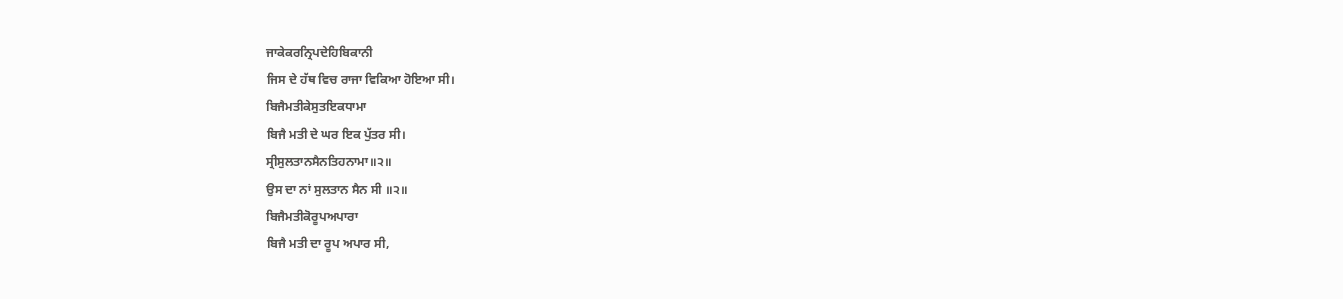ਜਾਕੇਕਰਨ੍ਰਿਪਦੇਹਿਬਿਕਾਨੀ
ਜਿਸ ਦੇ ਹੱਥ ਵਿਚ ਰਾਜਾ ਵਿਕਿਆ ਹੋਇਆ ਸੀ।
ਬਿਜੈਮਤੀਕੇਸੁਤਇਕਧਾਮਾ
ਬਿਜੈ ਮਤੀ ਦੇ ਘਰ ਇਕ ਪੁੱਤਰ ਸੀ।
ਸ੍ਰੀਸੁਲਤਾਨਸੈਨਤਿਹਨਾਮਾ॥੨॥
ਉਸ ਦਾ ਨਾਂ ਸੁਲਤਾਨ ਸੈਨ ਸੀ ॥੨॥
ਬਿਜੈਮਤੀਕੋਰੂਪਅਪਾਰਾ
ਬਿਜੈ ਮਤੀ ਦਾ ਰੂਪ ਅਪਾਰ ਸੀ,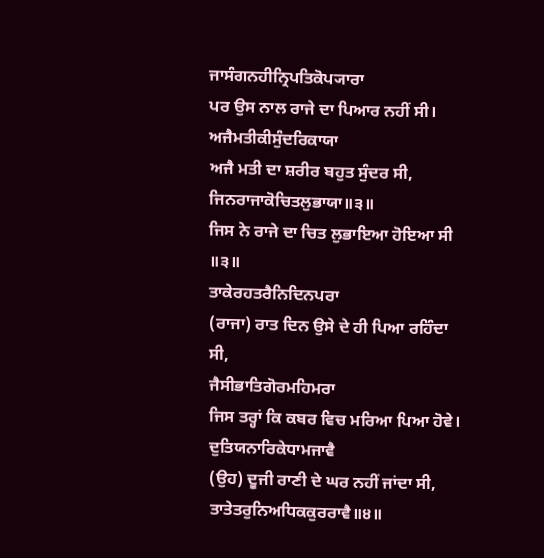ਜਾਸੰਗਨਹੀਨ੍ਰਿਪਤਿਕੋਪ੍ਯਾਰਾ
ਪਰ ਉਸ ਨਾਲ ਰਾਜੇ ਦਾ ਪਿਆਰ ਨਹੀਂ ਸੀ।
ਅਜੈਮਤੀਕੀਸੁੰਦਰਿਕਾਯਾ
ਅਜੈ ਮਤੀ ਦਾ ਸ਼ਰੀਰ ਬਹੁਤ ਸੁੰਦਰ ਸੀ,
ਜਿਨਰਾਜਾਕੋਚਿਤਲੁਭਾਯਾ॥੩॥
ਜਿਸ ਨੇ ਰਾਜੇ ਦਾ ਚਿਤ ਲੁਭਾਇਆ ਹੋਇਆ ਸੀ ॥੩॥
ਤਾਕੇਰਹਤਰੈਨਿਦਿਨਪਰਾ
(ਰਾਜਾ) ਰਾਤ ਦਿਨ ਉਸੇ ਦੇ ਹੀ ਪਿਆ ਰਹਿੰਦਾ ਸੀ,
ਜੈਸੀਭਾਤਿਗੋਰਮਹਿਮਰਾ
ਜਿਸ ਤਰ੍ਹਾਂ ਕਿ ਕਬਰ ਵਿਚ ਮਰਿਆ ਪਿਆ ਹੋਵੇ।
ਦੁਤਿਯਨਾਰਿਕੇਧਾਮਜਾਵੈ
(ਉਹ) ਦੂਜੀ ਰਾਣੀ ਦੇ ਘਰ ਨਹੀਂ ਜਾਂਦਾ ਸੀ,
ਤਾਤੇਤਰੁਨਿਅਧਿਕਕੁਰਰਾਵੈ॥੪॥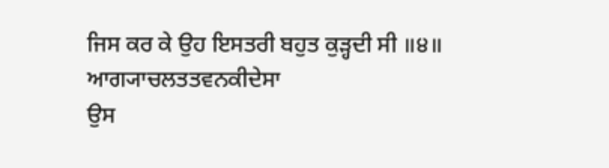ਜਿਸ ਕਰ ਕੇ ਉਹ ਇਸਤਰੀ ਬਹੁਤ ਕੁੜ੍ਹਦੀ ਸੀ ॥੪॥
ਆਗ੍ਯਾਚਲਤਤਵਨਕੀਦੇਸਾ
ਉਸ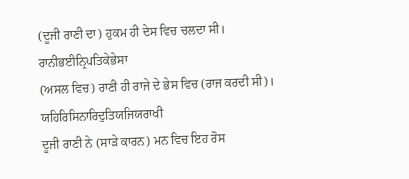(ਦੂਜੀ ਰਾਣੀ ਦਾ) ਹੁਕਮ ਹੀ ਦੇਸ ਵਿਚ ਚਲਦਾ ਸੀ।
ਰਾਨੀਭਈਨ੍ਰਿਪਤਿਕੇਭੇਸਾ
(ਅਸਲ ਵਿਚ) ਰਾਣੀ ਹੀ ਰਾਜੇ ਦੇ ਭੇਸ ਵਿਚ (ਰਾਜ ਕਰਦੀ ਸੀ)।
ਯਹਿਰਿਸਿਨਾਰਿਦੁਤਿਯਜਿਯਰਾਖੀ
ਦੂਜੀ ਰਾਣੀ ਨੇ (ਸਾੜੇ ਕਾਰਨ) ਮਨ ਵਿਚ ਇਹ ਰੋਸ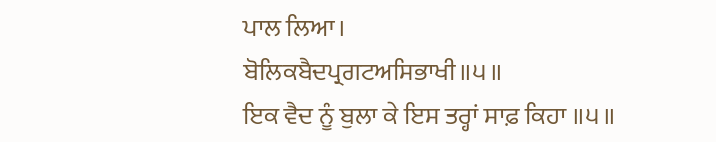ਪਾਲ ਲਿਆ।
ਬੋਲਿਕਬੈਦਪ੍ਰਗਟਅਸਿਭਾਖੀ॥੫॥
ਇਕ ਵੈਦ ਨੂੰ ਬੁਲਾ ਕੇ ਇਸ ਤਰ੍ਹਾਂ ਸਾਫ਼ ਕਿਹਾ ॥੫॥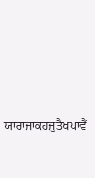ਯਾਰਾਜਾਕਹਜੁਤੈਖਪਾਵੈਂ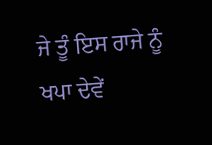ਜੇ ਤੂੰ ਇਸ ਰਾਜੇ ਨੂੰ ਖਪਾ ਦੇਵੇਂ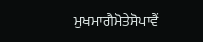ਮੁਖਮਾਗੈਮੋਤੇਸੋਪਾਵੈਂ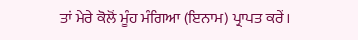ਤਾਂ ਮੇਰੇ ਕੋਲੋਂ ਮੂੰਹ ਮੰਗਿਆ (ਇਨਾਮ) ਪ੍ਰਾਪਤ ਕਰੇਂ।